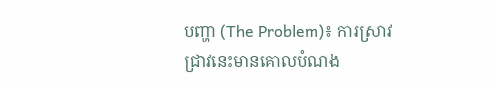បញ្ហា (The Problem)៖ ការស្រាវជ្រាវនេះមានគោលបំណង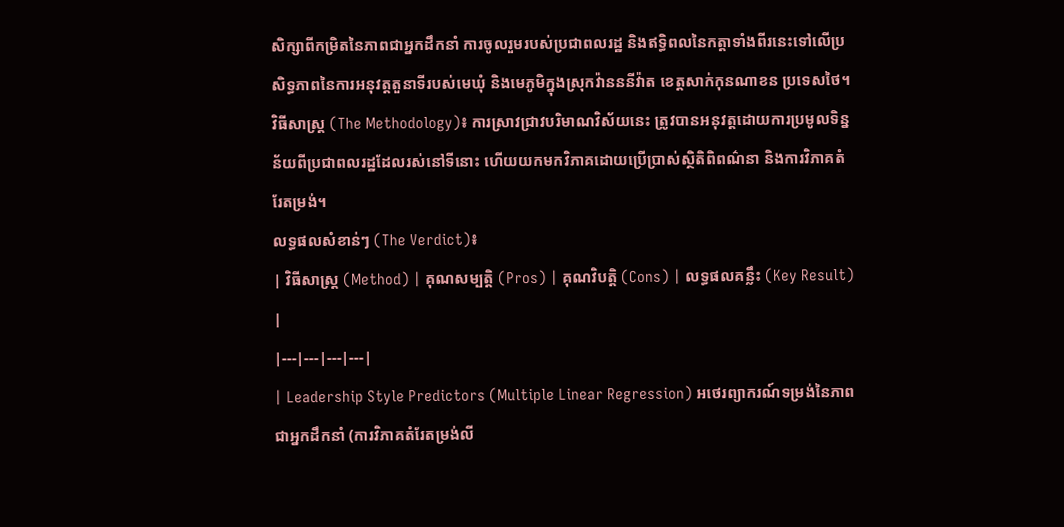សិក្សាពីកម្រិតនៃភាពជាអ្នកដឹកនាំ ការចូលរួមរបស់ប្រជាពលរដ្ឋ និងឥទ្ធិពលនៃកត្តាទាំងពីរនេះទៅលើប្រសិទ្ធភាពនៃការអនុវត្តតួនាទីរបស់មេឃុំ និងមេភូមិក្នុងស្រុកវ៉ានននីវ៉ាត ខេត្តសាក់កុនណាខន ប្រទេសថៃ។
វិធីសាស្ត្រ (The Methodology)៖ ការស្រាវជ្រាវបរិមាណវិស័យនេះ ត្រូវបានអនុវត្តដោយការប្រមូលទិន្នន័យពីប្រជាពលរដ្ឋដែលរស់នៅទីនោះ ហើយយកមកវិភាគដោយប្រើប្រាស់ស្ថិតិពិពណ៌នា និងការវិភាគតំរែតម្រង់។
លទ្ធផលសំខាន់ៗ (The Verdict)៖
| វិធីសាស្ត្រ (Method) | គុណសម្បត្តិ (Pros) | គុណវិបត្តិ (Cons) | លទ្ធផលគន្លឹះ (Key Result) |
|---|---|---|---|
| Leadership Style Predictors (Multiple Linear Regression) អថេរព្យាករណ៍ទម្រង់នៃភាពជាអ្នកដឹកនាំ (ការវិភាគតំរែតម្រង់លី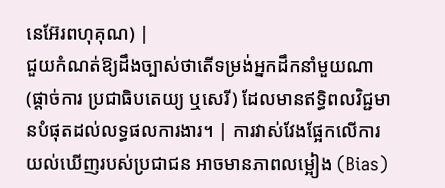នេអ៊ែរពហុគុណ) |
ជួយកំណត់ឱ្យដឹងច្បាស់ថាតើទម្រង់អ្នកដឹកនាំមួយណា (ផ្តាច់ការ ប្រជាធិបតេយ្យ ឬសេរី) ដែលមានឥទ្ធិពលវិជ្ជមានបំផុតដល់លទ្ធផលការងារ។ | ការវាស់វែងផ្អែកលើការយល់ឃើញរបស់ប្រជាជន អាចមានភាពលម្អៀង (Bias)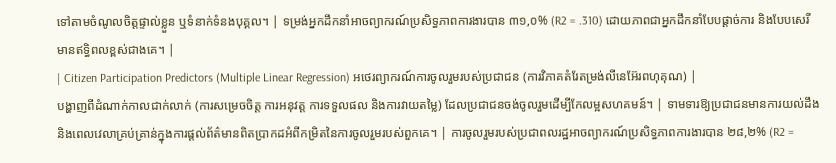ទៅតាមចំណូលចិត្តផ្ទាល់ខ្លួន ឬទំនាក់ទំនងបុគ្គល។ | ទម្រង់អ្នកដឹកនាំអាចព្យាករណ៍ប្រសិទ្ធភាពការងារបាន ៣១,០% (R2 = .310) ដោយភាពជាអ្នកដឹកនាំបែបផ្តាច់ការ និងបែបសេរី មានឥទ្ធិពលខ្ពស់ជាងគេ។ |
| Citizen Participation Predictors (Multiple Linear Regression) អថេរព្យាករណ៍ការចូលរួមរបស់ប្រជាជន (ការវិភាគតំរែតម្រង់លីនេអ៊ែរពហុគុណ) |
បង្ហាញពីដំណាក់កាលជាក់លាក់ (ការសម្រេចចិត្ត ការអនុវត្ត ការទទួលផល និងការវាយតម្លៃ) ដែលប្រជាជនចង់ចូលរួមដើម្បីកែលម្អសហគមន៍។ | ទាមទារឱ្យប្រជាជនមានការយល់ដឹង និងពេលវេលាគ្រប់គ្រាន់ក្នុងការផ្តល់ព័ត៌មានពិតប្រាកដអំពីកម្រិតនៃការចូលរួមរបស់ពួកគេ។ | ការចូលរួមរបស់ប្រជាពលរដ្ឋអាចព្យាករណ៍ប្រសិទ្ធភាពការងារបាន ២៨,២% (R2 =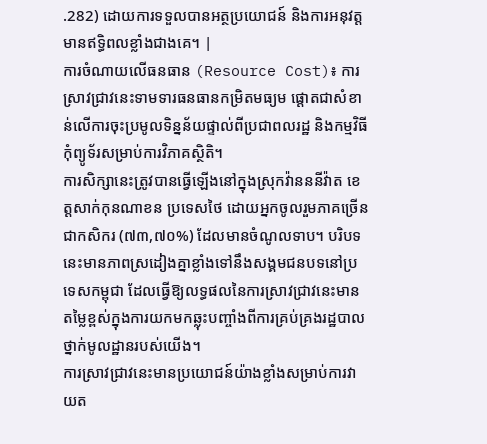.282) ដោយការទទួលបានអត្ថប្រយោជន៍ និងការអនុវត្តមានឥទ្ធិពលខ្លាំងជាងគេ។ |
ការចំណាយលើធនធាន (Resource Cost)៖ ការស្រាវជ្រាវនេះទាមទារធនធានកម្រិតមធ្យម ផ្តោតជាសំខាន់លើការចុះប្រមូលទិន្នន័យផ្ទាល់ពីប្រជាពលរដ្ឋ និងកម្មវិធីកុំព្យូទ័រសម្រាប់ការវិភាគស្ថិតិ។
ការសិក្សានេះត្រូវបានធ្វើឡើងនៅក្នុងស្រុកវ៉ានននីវ៉ាត ខេត្តសាក់កុនណាខន ប្រទេសថៃ ដោយអ្នកចូលរួមភាគច្រើនជាកសិករ (៧៣,៧០%) ដែលមានចំណូលទាប។ បរិបទនេះមានភាពស្រដៀងគ្នាខ្លាំងទៅនឹងសង្គមជនបទនៅប្រទេសកម្ពុជា ដែលធ្វើឱ្យលទ្ធផលនៃការស្រាវជ្រាវនេះមានតម្លៃខ្ពស់ក្នុងការយកមកឆ្លុះបញ្ចាំងពីការគ្រប់គ្រងរដ្ឋបាលថ្នាក់មូលដ្ឋានរបស់យើង។
ការស្រាវជ្រាវនេះមានប្រយោជន៍យ៉ាងខ្លាំងសម្រាប់ការវាយត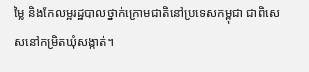ម្លៃ និងកែលម្អរដ្ឋបាលថ្នាក់ក្រោមជាតិនៅប្រទេសកម្ពុជា ជាពិសេសនៅកម្រិតឃុំសង្កាត់។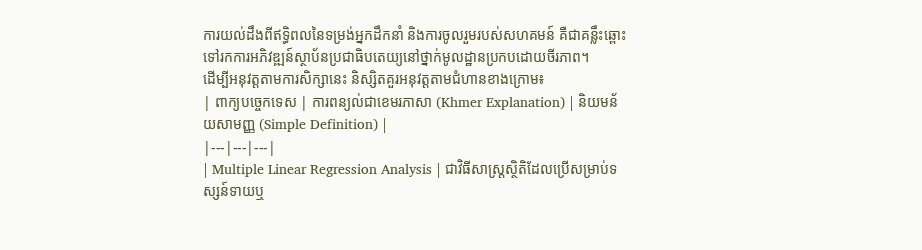ការយល់ដឹងពីឥទ្ធិពលនៃទម្រង់អ្នកដឹកនាំ និងការចូលរួមរបស់សហគមន៍ គឺជាគន្លឹះឆ្ពោះទៅរកការអភិវឌ្ឍន៍ស្ថាប័នប្រជាធិបតេយ្យនៅថ្នាក់មូលដ្ឋានប្រកបដោយចីរភាព។
ដើម្បីអនុវត្តតាមការសិក្សានេះ និស្សិតគួរអនុវត្តតាមជំហានខាងក្រោម៖
| ពាក្យបច្ចេកទេស | ការពន្យល់ជាខេមរភាសា (Khmer Explanation) | និយមន័យសាមញ្ញ (Simple Definition) |
|---|---|---|
| Multiple Linear Regression Analysis | ជាវិធីសាស្ត្រស្ថិតិដែលប្រើសម្រាប់ទស្សន៍ទាយឬ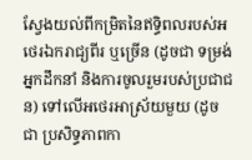ស្វែងយល់ពីកម្រិតនៃឥទ្ធិពលរបស់អថេរឯករាជ្យពីរ ឬច្រើន (ដូចជា ទម្រង់អ្នកដឹកនាំ និងការចូលរួមរបស់ប្រជាជន) ទៅលើអថេរអាស្រ័យមួយ (ដូចជា ប្រសិទ្ធភាពកា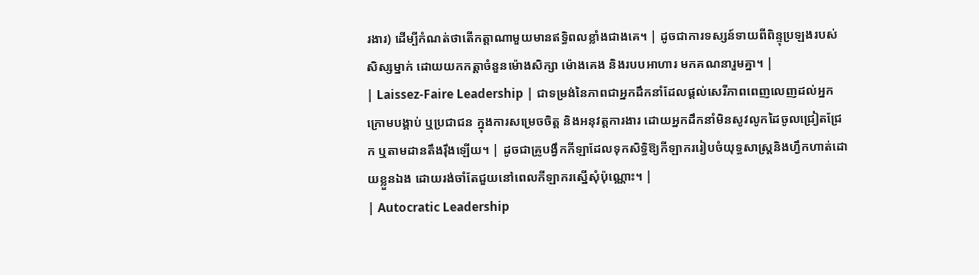រងារ) ដើម្បីកំណត់ថាតើកត្តាណាមួយមានឥទ្ធិពលខ្លាំងជាងគេ។ | ដូចជាការទស្សន៍ទាយពីពិន្ទុប្រឡងរបស់សិស្សម្នាក់ ដោយយកកត្តាចំនួនម៉ោងសិក្សា ម៉ោងគេង និងរបបអាហារ មកគណនារួមគ្នា។ |
| Laissez-Faire Leadership | ជាទម្រង់នៃភាពជាអ្នកដឹកនាំដែលផ្តល់សេរីភាពពេញលេញដល់អ្នកក្រោមបង្គាប់ ឬប្រជាជន ក្នុងការសម្រេចចិត្ត និងអនុវត្តការងារ ដោយអ្នកដឹកនាំមិនសូវលូកដៃចូលជ្រៀតជ្រែក ឬតាមដានតឹងរ៉ឹងឡើយ។ | ដូចជាគ្រូបង្វឹកកីឡាដែលទុកសិទ្ធិឱ្យកីឡាកររៀបចំយុទ្ធសាស្ត្រនិងហ្វឹកហាត់ដោយខ្លួនឯង ដោយរង់ចាំតែជួយនៅពេលកីឡាករស្នើសុំប៉ុណ្ណោះ។ |
| Autocratic Leadership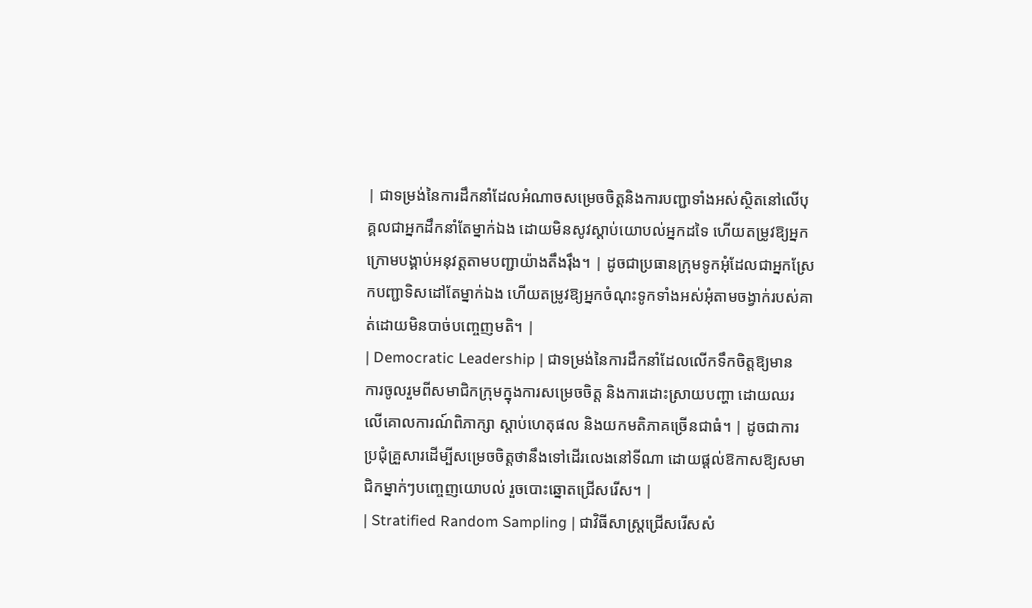| ជាទម្រង់នៃការដឹកនាំដែលអំណាចសម្រេចចិត្តនិងការបញ្ជាទាំងអស់ស្ថិតនៅលើបុគ្គលជាអ្នកដឹកនាំតែម្នាក់ឯង ដោយមិនសូវស្តាប់យោបល់អ្នកដទៃ ហើយតម្រូវឱ្យអ្នកក្រោមបង្គាប់អនុវត្តតាមបញ្ជាយ៉ាងតឹងរ៉ឹង។ | ដូចជាប្រធានក្រុមទូកអុំដែលជាអ្នកស្រែកបញ្ជាទិសដៅតែម្នាក់ឯង ហើយតម្រូវឱ្យអ្នកចំណុះទូកទាំងអស់អុំតាមចង្វាក់របស់គាត់ដោយមិនបាច់បញ្ចេញមតិ។ |
| Democratic Leadership | ជាទម្រង់នៃការដឹកនាំដែលលើកទឹកចិត្តឱ្យមានការចូលរួមពីសមាជិកក្រុមក្នុងការសម្រេចចិត្ត និងការដោះស្រាយបញ្ហា ដោយឈរលើគោលការណ៍ពិភាក្សា ស្តាប់ហេតុផល និងយកមតិភាគច្រើនជាធំ។ | ដូចជាការប្រជុំគ្រួសារដើម្បីសម្រេចចិត្តថានឹងទៅដើរលេងនៅទីណា ដោយផ្តល់ឱកាសឱ្យសមាជិកម្នាក់ៗបញ្ចេញយោបល់ រួចបោះឆ្នោតជ្រើសរើស។ |
| Stratified Random Sampling | ជាវិធីសាស្ត្រជ្រើសរើសសំ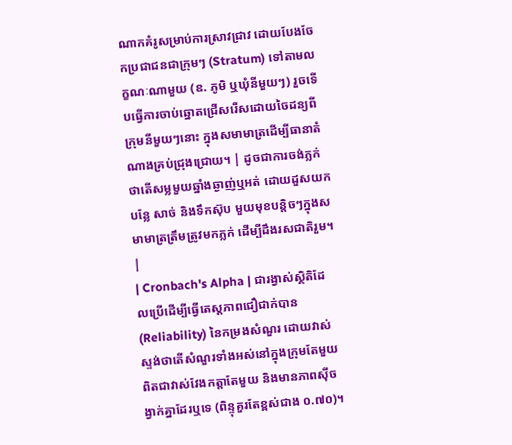ណាកគំរូសម្រាប់ការស្រាវជ្រាវ ដោយបែងចែកប្រជាជនជាក្រុមៗ (Stratum) ទៅតាមលក្ខណៈណាមួយ (ឧ. ភូមិ ឬឃុំនីមួយៗ) រួចទើបធ្វើការចាប់ឆ្នោតជ្រើសរើសដោយចៃដន្យពីក្រុមនីមួយៗនោះ ក្នុងសមាមាត្រដើម្បីធានាតំណាងគ្រប់ជ្រុងជ្រោយ។ | ដូចជាការចង់ភ្លក់ថាតើសម្លមួយឆ្នាំងឆ្ងាញ់ឬអត់ ដោយដួសយកបន្លែ សាច់ និងទឹកស៊ុប មួយមុខបន្តិចៗក្នុងសមាមាត្រត្រឹមត្រូវមកភ្លក់ ដើម្បីដឹងរសជាតិរួម។ |
| Cronbach's Alpha | ជារង្វាស់ស្ថិតិដែលប្រើដើម្បីធ្វើតេស្តភាពជឿជាក់បាន (Reliability) នៃកម្រងសំណួរ ដោយវាស់ស្ទង់ថាតើសំណួរទាំងអស់នៅក្នុងក្រុមតែមួយ ពិតជាវាស់វែងកត្តាតែមួយ និងមានភាពស៊ីចង្វាក់គ្នាដែរឬទេ (ពិន្ទុគួរតែខ្ពស់ជាង ០.៧០)។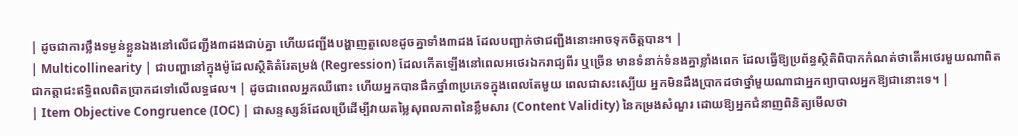| ដូចជាការថ្លឹងទម្ងន់ខ្លួនឯងនៅលើជញ្ជីង៣ដងជាប់គ្នា ហើយជញ្ជីងបង្ហាញតួលេខដូចគ្នាទាំង៣ដង ដែលបញ្ជាក់ថាជញ្ជីងនោះអាចទុកចិត្តបាន។ |
| Multicollinearity | ជាបញ្ហានៅក្នុងម៉ូដែលស្ថិតិតំរែតម្រង់ (Regression) ដែលកើតឡើងនៅពេលអថេរឯករាជ្យពីរ ឬច្រើន មានទំនាក់ទំនងគ្នាខ្លាំងពេក ដែលធ្វើឱ្យប្រព័ន្ធស្ថិតិពិបាកកំណត់ថាតើអថេរមួយណាពិតជាកត្តាជះឥទ្ធិពលពិតប្រាកដទៅលើលទ្ធផល។ | ដូចជាពេលអ្នកឈឺពោះ ហើយអ្នកបានផឹកថ្នាំ៣ប្រភេទក្នុងពេលតែមួយ ពេលជាសះស្បើយ អ្នកមិនដឹងប្រាកដថាថ្នាំមួយណាជាអ្នកព្យាបាលអ្នកឱ្យជានោះទេ។ |
| Item Objective Congruence (IOC) | ជាសន្ទស្សន៍ដែលប្រើដើម្បីវាយតម្លៃសុពលភាពនៃខ្លឹមសារ (Content Validity) នៃកម្រងសំណួរ ដោយឱ្យអ្នកជំនាញពិនិត្យមើលថា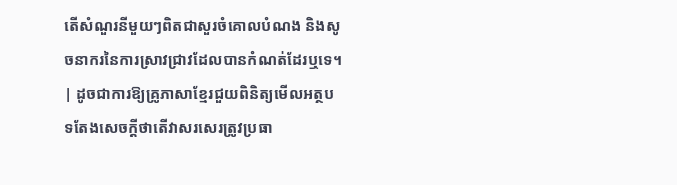តើសំណួរនីមួយៗពិតជាសួរចំគោលបំណង និងសូចនាករនៃការស្រាវជ្រាវដែលបានកំណត់ដែរឬទេ។ | ដូចជាការឱ្យគ្រូភាសាខ្មែរជួយពិនិត្យមើលអត្ថបទតែងសេចក្តីថាតើវាសរសេរត្រូវប្រធា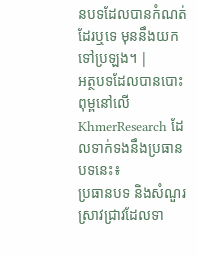នបទដែលបានកំណត់ដែរឬទេ មុននឹងយកទៅប្រឡង។ |
អត្ថបទដែលបានបោះពុម្ពនៅលើ KhmerResearch ដែលទាក់ទងនឹងប្រធានបទនេះ៖
ប្រធានបទ និងសំណួរស្រាវជ្រាវដែលទា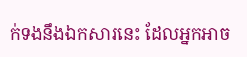ក់ទងនឹងឯកសារនេះ ដែលអ្នកអាច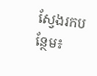ស្វែងរកបន្ថែម៖